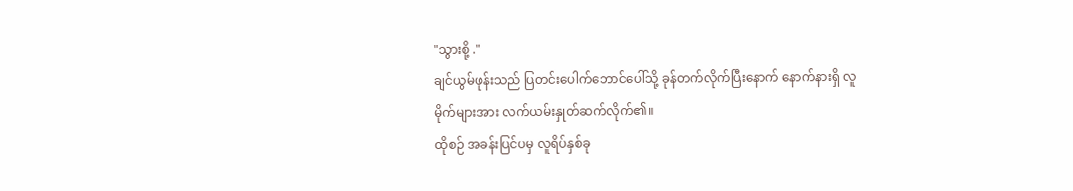"သွားစို့ ."
ချင်ယွမ်ဖုန်းသည် ပြတင်းပေါက်ဘောင်ပေါ်သို့ ခုန်တက်လိုက်ပြီးနောက် နောက်နားရှိ လူမိုက်များအား လက်ယမ်းနှုတ်ဆက်လိုက်၏။
ထိုစဉ် အခန်းပြင်ပမှ လူရိပ်နှစ်ခု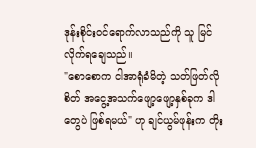ဒုန်းစိုင်းဝင်ရောက်လာသည်ကို သူ မြင်လိုက်ရချေသည်။
"စောစောက ငါအာရုံခံမိတဲ့ သတ်ဖြတ်လိုစိတ် အငွေ့အသက်ဖျော့ဖျော့နှစ်ခုက ဒါတွေပဲ ဖြစ်ရမယ်" ဟု ချင်ယွမ်ဖုန်းက တိုး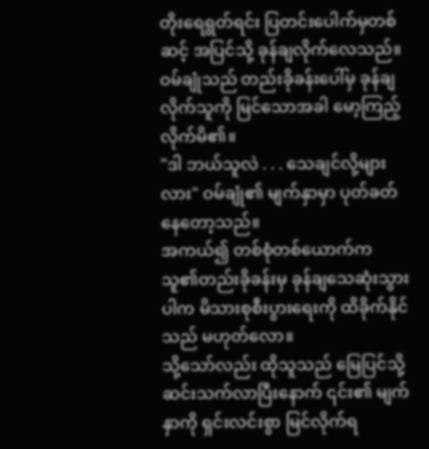တိုးရေရွတ်ရင်း ပြတင်းပေါက်မှတစ်ဆင့် အပြင်သို့ ခုန်ချလိုက်လေသည်။
ဝမ်ချုံသည် တည်းခိုခန်းပေါ်မှ ခုန်ချလိုက်သူကို မြင်သောအခါ မော့ကြည့်လိုက်မိ၏။
"ဒါ ဘယ်သူလဲ . . . သေချင်လို့များလား" ဝမ်ချုံ၏ မျက်နှာမှာ ပုတ်ခတ်နေတော့သည်။
အကယ်၍ တစ်စုံတစ်ယောက်က သူ၏တည်းခိုခန်းမှ ခုန်ချသေဆုံးသွားပါက မိသားစုစီးပွားရေးကို ထိခိုက်နိုင်သည် မဟုတ်လော။
သို့သော်လည်း ထိုသူသည် မြေပြင်သို့ ဆင်းသက်လာပြီးနောက် ၎င်း၏ မျက်နှာကို ရှင်းလင်းစွာ မြင်လိုက်ရ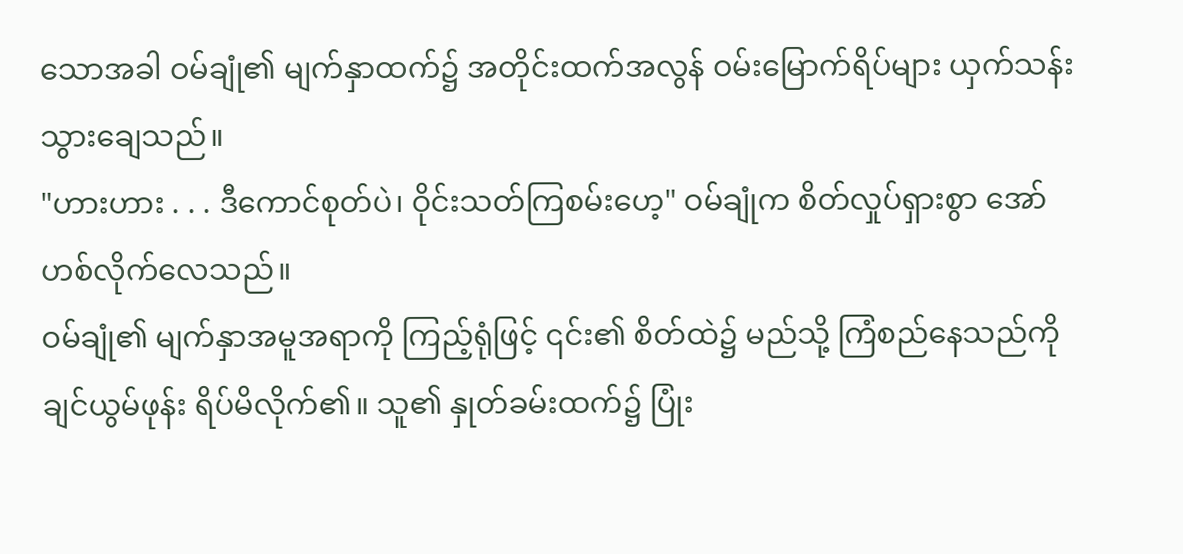သောအခါ ဝမ်ချုံ၏ မျက်နှာထက်၌ အတိုင်းထက်အလွန် ဝမ်းမြောက်ရိပ်များ ယှက်သန်းသွားချေသည်။
"ဟားဟား . . . ဒီကောင်စုတ်ပဲ၊ ဝိုင်းသတ်ကြစမ်းဟေ့" ဝမ်ချုံက စိတ်လှုပ်ရှားစွာ အော်ဟစ်လိုက်လေသည်။
ဝမ်ချုံ၏ မျက်နှာအမူအရာကို ကြည့်ရုံဖြင့် ၎င်း၏ စိတ်ထဲ၌ မည်သို့ ကြံစည်နေသည်ကို ချင်ယွမ်ဖုန်း ရိပ်မိလိုက်၏။ သူ၏ နှုတ်ခမ်းထက်၌ ပြုံး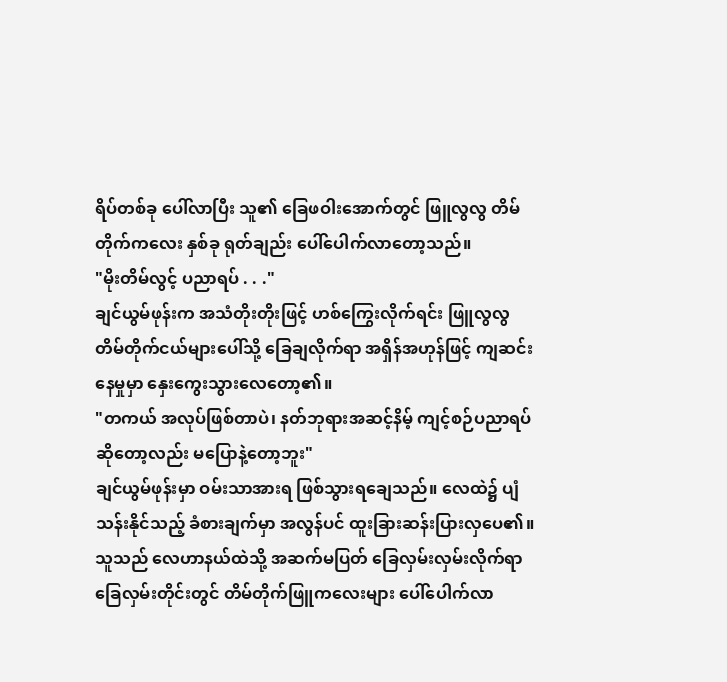ရိပ်တစ်ခု ပေါ်လာပြီး သူ၏ ခြေဖဝါးအောက်တွင် ဖြူလွလွ တိမ်တိုက်ကလေး နှစ်ခု ရုတ်ချည်း ပေါ်ပေါက်လာတော့သည်။
"မိုးတိမ်လွင့် ပညာရပ် . . ."
ချင်ယွမ်ဖုန်းက အသံတိုးတိုးဖြင့် ဟစ်ကြွေးလိုက်ရင်း ဖြူလွလွ တိမ်တိုက်ငယ်များပေါ်သို့ ခြေချလိုက်ရာ အရှိန်အဟုန်ဖြင့် ကျဆင်းနေမှုမှာ နှေးကွေးသွားလေတော့၏။
"တကယ် အလုပ်ဖြစ်တာပဲ၊ နတ်ဘုရားအဆင့်နိမ့် ကျင့်စဉ်ပညာရပ်ဆိုတော့လည်း မပြောနဲ့တော့ဘူး"
ချင်ယွမ်ဖုန်းမှာ ဝမ်းသာအားရ ဖြစ်သွားရချေသည်။ လေထဲ၌ ပျံသန်းနိုင်သည့် ခံစားချက်မှာ အလွန်ပင် ထူးခြားဆန်းပြားလှပေ၏။
သူသည် လေဟာနယ်ထဲသို့ အဆက်မပြတ် ခြေလှမ်းလှမ်းလိုက်ရာ ခြေလှမ်းတိုင်းတွင် တိမ်တိုက်ဖြူကလေးများ ပေါ်ပေါက်လာ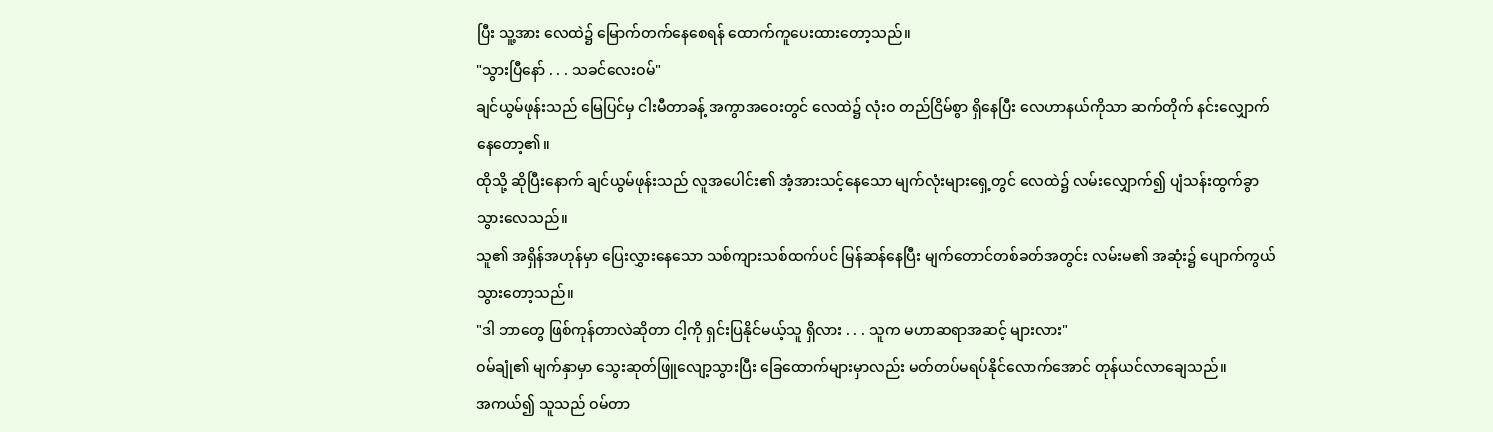ပြီး သူ့အား လေထဲ၌ မြောက်တက်နေစေရန် ထောက်ကူပေးထားတော့သည်။
"သွားပြီနော် . . . သခင်လေးဝမ်"
ချင်ယွမ်ဖုန်းသည် မြေပြင်မှ ငါးမီတာခန့် အကွာအဝေးတွင် လေထဲ၌ လုံးဝ တည်ငြိမ်စွာ ရှိနေပြီး လေဟာနယ်ကိုသာ ဆက်တိုက် နင်းလျှောက်နေတော့၏။
ထိုသို့ ဆိုပြီးနောက် ချင်ယွမ်ဖုန်းသည် လူအပေါင်း၏ အံ့အားသင့်နေသော မျက်လုံးများရှေ့တွင် လေထဲ၌ လမ်းလျှောက်၍ ပျံသန်းထွက်ခွာသွားလေသည်။
သူ၏ အရှိန်အဟုန်မှာ ပြေးလွှားနေသော သစ်ကျားသစ်ထက်ပင် မြန်ဆန်နေပြီး မျက်တောင်တစ်ခတ်အတွင်း လမ်းမ၏ အဆုံး၌ ပျောက်ကွယ်သွားတော့သည်။
"ဒါ ဘာတွေ ဖြစ်ကုန်တာလဲဆိုတာ ငါ့ကို ရှင်းပြနိုင်မယ့်သူ ရှိလား . . . သူက မဟာဆရာအဆင့် များလား"
ဝမ်ချုံ၏ မျက်နှာမှာ သွေးဆုတ်ဖြူလျော့သွားပြီး ခြေထောက်များမှာလည်း မတ်တပ်မရပ်နိုင်လောက်အောင် တုန်ယင်လာချေသည်။
အကယ်၍ သူသည် ဝမ်တာ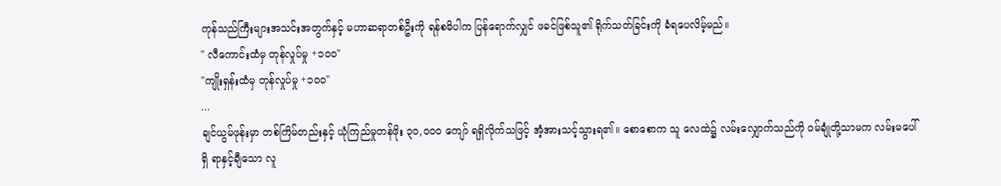ကုန်သည်ကြီးများအသင်းအတွက်နှင့် မဟာဆရာတစ်ဦးကို ရန်စမိပါက ပြန်ရောက်လျှင် ဖခင်ဖြစ်သူ၏ ရိုက်သတ်ခြင်းကို ခံရပေလိမ့်မည်။
" လီကောင်းထံမှ တုန်လှုပ်မှု +၁၀၀"
"ကျိုးရှန်းထံမှ တုန်လှုပ်မှု +၁၀၀"
...
ချင်ယွမ်ဖုန်းမှာ တစ်ကြိမ်တည်းနှင့် ယုံကြည်မှုတန်ဖိုး ၃၀,၀၀၀ ကျော် ရရှိလိုက်သဖြင့် အံ့အားသင့်သွားရ၏။ စောစောက သူ လေထဲ၌ လမ်းလျှောက်သည်ကို ဝမ်ချုံတို့သာမက လမ်းမပေါ်ရှိ ရာနှင့်ချီသော လူ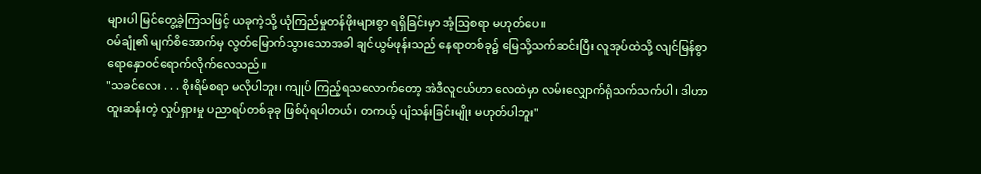များပါ မြင်တွေ့ခဲ့ကြသဖြင့် ယခုကဲ့သို့ ယုံကြည်မှုတန်ဖိုးများစွာ ရရှိခြင်းမှာ အံ့ဩစရာ မဟုတ်ပေ။
ဝမ်ချုံ၏ မျက်စိအောက်မှ လွတ်မြောက်သွားသောအခါ ချင်ယွမ်ဖုန်းသည် နေရာတစ်ခု၌ မြေသို့သက်ဆင်းပြီး လူအုပ်ထဲသို့ လျင်မြန်စွာ ရောနှောဝင်ရောက်လိုက်လေသည်။
"သခင်လေး . . . စိုးရိမ်စရာ မလိုပါဘူး၊ ကျုပ် ကြည့်ရသလောက်တော့ အဲဒီလူငယ်ဟာ လေထဲမှာ လမ်းလျှောက်ရုံသက်သက်ပါ၊ ဒါဟာ ထူးဆန်းတဲ့ လှုပ်ရှားမှု ပညာရပ်တစ်ခုခု ဖြစ်ပုံရပါတယ်၊ တကယ့် ပျံသန်းခြင်းမျိုး မဟုတ်ပါဘူး"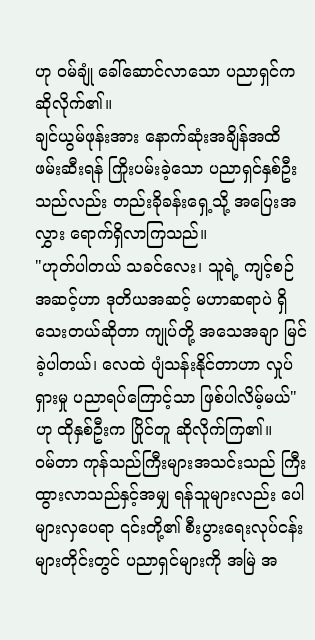ဟု ဝမ်ချုံ ခေါ်ဆောင်လာသော ပညာရှင်က ဆိုလိုက်၏။
ချင်ယွမ်ဖုန်းအား နောက်ဆုံးအချိန်အထိ ဖမ်းဆီးရန် ကြိုးပမ်းခဲ့သော ပညာရှင်နှစ်ဦးသည်လည်း တည်းခိုခန်းရှေ့သို့ အပြေးအလွှား ရောက်ရှိလာကြသည်။
"ဟုတ်ပါတယ် သခင်လေး၊ သူရဲ့ ကျင့်စဉ်အဆင့်ဟာ ဒုတိယအဆင့် မဟာဆရာပဲ ရှိသေးတယ်ဆိုတာ ကျုပ်တို့ အသေအချာ မြင်ခဲ့ပါတယ်၊ လေထဲ ပျံသန်းနိုင်တာဟာ လှုပ်ရှားမှု ပညာရပ်ကြောင့်သာ ဖြစ်ပါလိမ့်မယ်" ဟု ထိုနှစ်ဦးက ပြိုင်တူ ဆိုလိုက်ကြ၏။
ဝမ်တာ ကုန်သည်ကြီးများအသင်းသည် ကြီးထွားလာသည်နှင့်အမျှ ရန်သူများလည်း ပေါများလှပေရာ ၎င်းတို့၏ စီးပွားရေးလုပ်ငန်းများတိုင်းတွင် ပညာရှင်များကို အမြဲ အ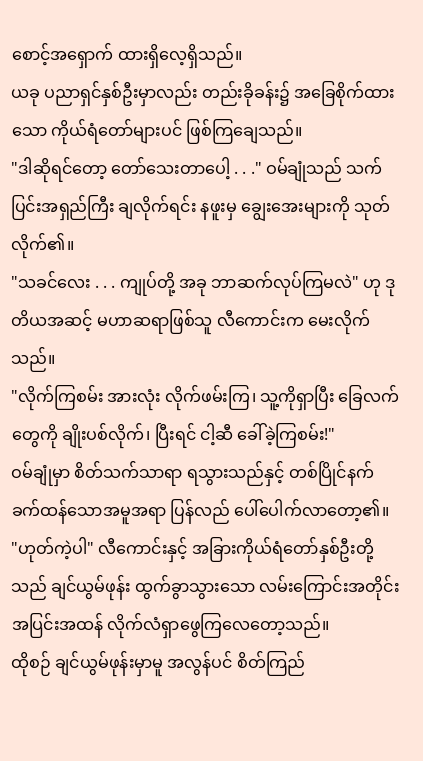စောင့်အရှောက် ထားရှိလေ့ရှိသည်။
ယခု ပညာရှင်နှစ်ဦးမှာလည်း တည်းခိုခန်း၌ အခြေစိုက်ထားသော ကိုယ်ရံတော်များပင် ဖြစ်ကြချေသည်။
"ဒါဆိုရင်တော့ တော်သေးတာပေါ့ . . ." ဝမ်ချုံသည် သက်ပြင်းအရှည်ကြီး ချလိုက်ရင်း နဖူးမှ ချွေးအေးများကို သုတ်လိုက်၏။
"သခင်လေး . . . ကျုပ်တို့ အခု ဘာဆက်လုပ်ကြမလဲ" ဟု ဒုတိယအဆင့် မဟာဆရာဖြစ်သူ လီကောင်းက မေးလိုက်သည်။
"လိုက်ကြစမ်း အားလုံး လိုက်ဖမ်းကြ၊ သူ့ကိုရှာပြီး ခြေလက်တွေကို ချိုးပစ်လိုက်၊ ပြီးရင် ငါ့ဆီ ခေါ်ခဲ့ကြစမ်း!"
ဝမ်ချုံမှာ စိတ်သက်သာရာ ရသွားသည်နှင့် တစ်ပြိုင်နက် ခက်ထန်သောအမူအရာ ပြန်လည် ပေါ်ပေါက်လာတော့၏။
"ဟုတ်ကဲ့ပါ" လီကောင်းနှင့် အခြားကိုယ်ရံတော်နှစ်ဦးတို့သည် ချင်ယွမ်ဖုန်း ထွက်ခွာသွားသော လမ်းကြောင်းအတိုင်း အပြင်းအထန် လိုက်လံရှာဖွေကြလေတော့သည်။
ထိုစဉ် ချင်ယွမ်ဖုန်းမှာမူ အလွန်ပင် စိတ်ကြည်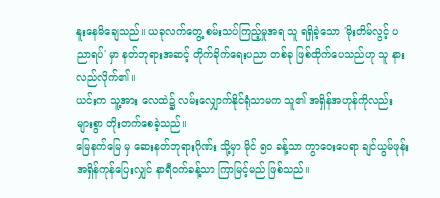နူးနေမိချေသည်။ ယခုလက်တွေ့ စမ်းသပ်ကြည့်မှုအရ သူ ရရှိခဲ့သော 'မိုးတိမ်လွင့် ပညာရပ်' မှာ နတ်ဘုရားအဆင့် တိုက်ခိုက်ရေးပညာ တစ်ခု ဖြစ်ထိုက်ပေသည်ဟု သူ နားလည်လိုက်၏။
ယင်းက သူ့အား လေထဲ၌ လမ်းလျှောက်နိုင်ရုံသာမက သူ၏ အရှိန်အဟုန်ကိုလည်း များစွာ တိုးတက်စေခဲ့သည်။
မြေနက်မြေ မှ ဆေးနတ်ဘုရားဂိုဏ်း သို့မှာ မိုင် ၅၀ ခန့်သာ ကွာဝေးပေရာ ချင်ယွမ်ဖုန်း အရှိန်ကုန်ပြေးလျှင် နာရီဝက်ခန့်သာ ကြာမြင့်မည် ဖြစ်သည်။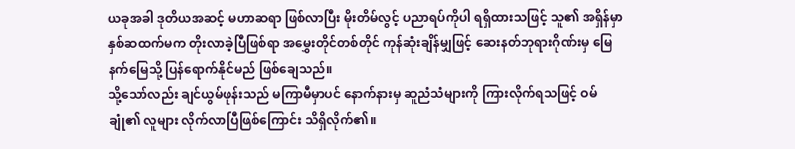ယခုအခါ ဒုတိယအဆင့် မဟာဆရာ ဖြစ်လာပြီး မိုးတိမ်လွင့် ပညာရပ်ကိုပါ ရရှိထားသဖြင့် သူ၏ အရှိန်မှာ နှစ်ဆထက်မက တိုးလာခဲ့ပြီဖြစ်ရာ အမွှေးတိုင်တစ်တိုင် ကုန်ဆုံးချိန်မျှဖြင့် ဆေးနတ်ဘုရားဂိုဏ်းမှ မြေနက်မြေသို့ ပြန်ရောက်နိုင်မည် ဖြစ်ချေသည်။
သို့သော်လည်း ချင်ယွမ်ဖုန်းသည် မကြာမီမှာပင် နောက်နားမှ ဆူညံသံများကို ကြားလိုက်ရသဖြင့် ဝမ်ချုံ၏ လူများ လိုက်လာပြီဖြစ်ကြောင်း သိရှိလိုက်၏။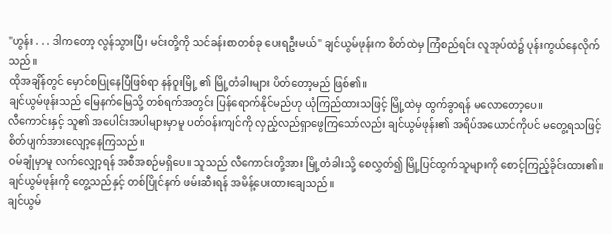"ဟွန်း . . . ဒါကတော့ လွန်သွားပြီ၊ မင်းတို့ကို သင်ခန်းစာတစ်ခု ပေးရဦးမယ်" ချင်ယွမ်ဖုန်းက စိတ်ထဲမှ ကြံစည်ရင်း လူအုပ်ထဲ၌ ပုန်းကွယ်နေလိုက်သည်။
ထိုအချိန်တွင် မှောင်စပြုနေပြီဖြစ်ရာ နန်ဝူးမြို့ ၏ မြို့တံခါးများ ပိတ်တော့မည် ဖြစ်၏။
ချင်ယွမ်ဖုန်းသည် မြေနက်မြေသို့ တစ်ရက်အတွင်း ပြန်ရောက်နိုင်မည်ဟု ယုံကြည်ထားသဖြင့် မြို့ထဲမှ ထွက်ခွာရန် မလောတော့ပေ။
လီကောင်းနှင့် သူ၏ အပေါင်းအပါများမှာမူ ပတ်ဝန်းကျင်ကို လှည့်လည်ရှာဖွေကြသော်လည်း ချင်ယွမ်ဖုန်း၏ အရိပ်အယောင်ကိုပင် မတွေ့ရသဖြင့် စိတ်ပျက်အားလျော့နေကြသည်။
ဝမ်ချုံမှာမူ လက်လျှော့ရန် အစီအစဉ်မရှိပေ။ သူသည် လီကောင်းတို့အား မြို့တံခါးသို့ စေလွှတ်၍ မြို့ပြင်ထွက်သူများကို စောင့်ကြည့်ခိုင်းထား၏။
ချင်ယွမ်ဖုန်းကို တွေ့သည်နှင့် တစ်ပြိုင်နက် ဖမ်းဆီးရန် အမိန့်ပေးထားချေသည်။
ချင်ယွမ်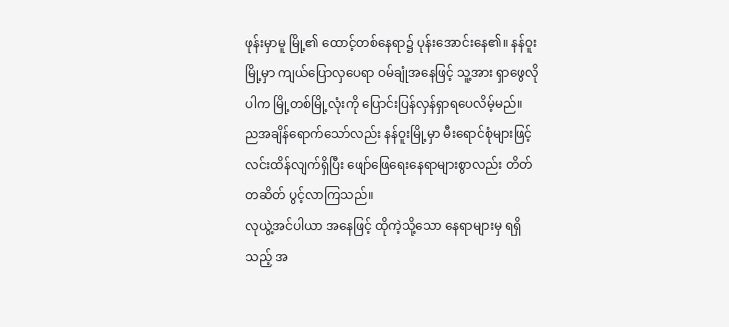ဖုန်းမှာမူ မြို့၏ ထောင့်တစ်နေရာ၌ ပုန်းအောင်းနေ၏။ နန်ဝူးမြို့မှာ ကျယ်ပြောလှပေရာ ဝမ်ချုံအနေဖြင့် သူ့အား ရှာဖွေလိုပါက မြို့တစ်မြို့လုံးကို ပြောင်းပြန်လှန်ရှာရပေလိမ့်မည်။
ညအချိန်ရောက်သော်လည်း နန်ဝူးမြို့မှာ မီးရောင်စုံများဖြင့် လင်းထိန်လျက်ရှိပြီး ဖျော်ဖြေရေးနေရာများစွာလည်း တိတ်တဆိတ် ပွင့်လာကြသည်။
လုယွဲ့အင်ပါယာ အနေဖြင့် ထိုကဲ့သို့သော နေရာများမှ ရရှိသည့် အ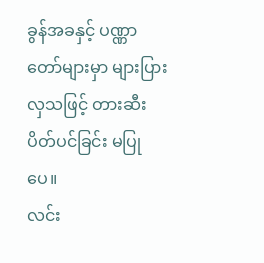ခွန်အခနှင့် ပဏ္ဏာတော်များမှာ များပြားလှသဖြင့် တားဆီးပိတ်ပင်ခြင်း မပြုပေ။
လင်း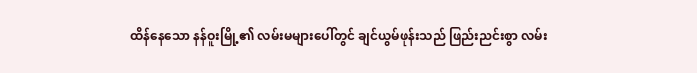ထိန်နေသော နန်ဝူးမြို့၏ လမ်းမများပေါ်တွင် ချင်ယွမ်ဖုန်းသည် ဖြည်းညင်းစွာ လမ်း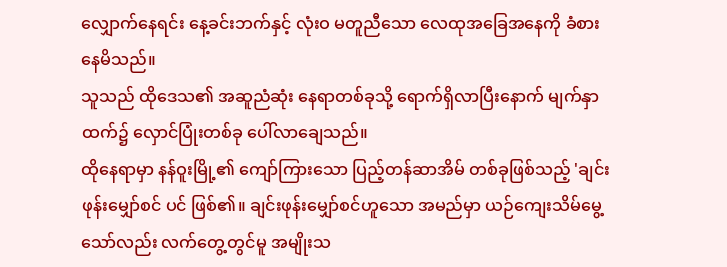လျှောက်နေရင်း နေ့ခင်းဘက်နှင့် လုံးဝ မတူညီသော လေထုအခြေအနေကို ခံစားနေမိသည်။
သူသည် ထိုဒေသ၏ အဆူညံဆုံး နေရာတစ်ခုသို့ ရောက်ရှိလာပြီးနောက် မျက်နှာထက်၌ လှောင်ပြုံးတစ်ခု ပေါ်လာချေသည်။
ထိုနေရာမှာ နန်ဝူးမြို့၏ ကျော်ကြားသော ပြည့်တန်ဆာအိမ် တစ်ခုဖြစ်သည့် 'ချင်းဖုန်းမျှော်စင် ပင် ဖြစ်၏။ ချင်းဖုန်းမျှော်စင်ဟူသော အမည်မှာ ယဉ်ကျေးသိမ်မွေ့သော်လည်း လက်တွေ့တွင်မူ အမျိုးသ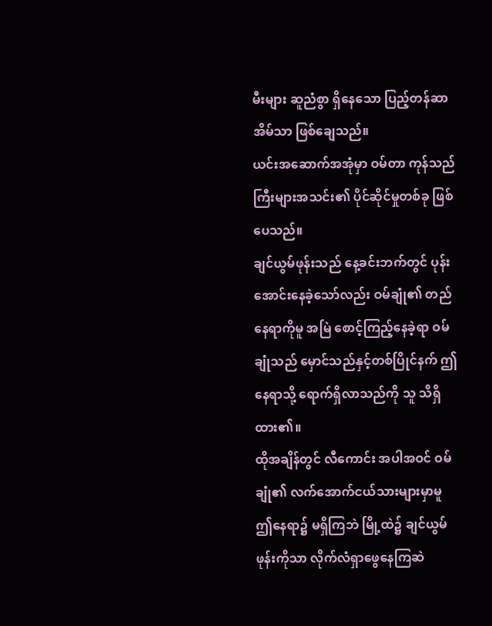မီးများ ဆူညံစွာ ရှိနေသော ပြည့်တန်ဆာအိမ်သာ ဖြစ်ချေသည်။
ယင်းအဆောက်အအုံမှာ ဝမ်တာ ကုန်သည်ကြီးများအသင်း၏ ပိုင်ဆိုင်မှုတစ်ခု ဖြစ်ပေသည်။
ချင်ယွမ်ဖုန်းသည် နေ့ခင်းဘက်တွင် ပုန်းအောင်းနေခဲ့သော်လည်း ဝမ်ချုံ၏ တည်နေရာကိုမူ အမြဲ စောင့်ကြည့်နေခဲ့ရာ ဝမ်ချုံသည် မှောင်သည်နှင့်တစ်ပြိုင်နက် ဤနေရာသို့ ရောက်ရှိလာသည်ကို သူ သိရှိထား၏။
ထိုအချိန်တွင် လီကောင်း အပါအဝင် ဝမ်ချုံ၏ လက်အောက်ငယ်သားများမှာမူ ဤနေရာ၌ မရှိကြဘဲ မြို့ထဲ၌ ချင်ယွမ်ဖုန်းကိုသာ လိုက်လံရှာဖွေနေကြဆဲ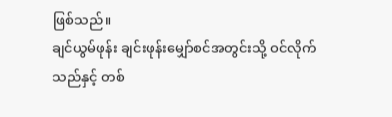ဖြစ်သည်။
ချင်ယွမ်ဖုန်း ချင်းဖုန်းမျှော်စင်အတွင်းသို့ ဝင်လိုက်သည်နှင့် တစ်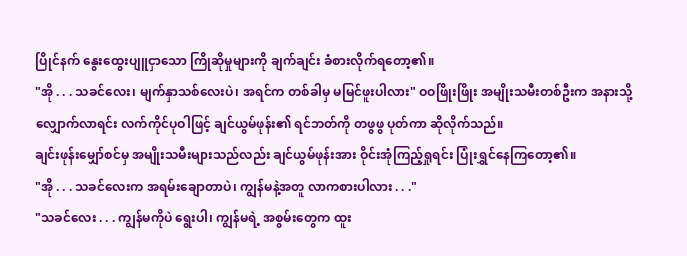ပြိုင်နက် နွေးထွေးပျူငှာသော ကြိုဆိုမှုများကို ချက်ချင်း ခံစားလိုက်ရတော့၏။
"အို . . . သခင်လေး၊ မျက်နှာသစ်လေးပဲ၊ အရင်က တစ်ခါမှ မမြင်ဖူးပါလား" ဝဝဖြိုးဖြိုး အမျိုးသမီးတစ်ဦးက အနားသို့ လျှောက်လာရင်း လက်ကိုင်ပုဝါဖြင့် ချင်ယွမ်ဖုန်း၏ ရင်ဘတ်ကို တဖွဖွ ပုတ်ကာ ဆိုလိုက်သည်။
ချင်းဖုန်းမျှော်စင်မှ အမျိုးသမီးများသည်လည်း ချင်ယွမ်ဖုန်းအား ဝိုင်းအုံကြည့်ရှုရင်း ပြုံးရွှင်နေကြတော့၏။
"အို . . . သခင်လေးက အရမ်းချောတာပဲ၊ ကျွန်မနဲ့အတူ လာကစားပါလား . . ."
"သခင်လေး . . . ကျွန်မကိုပဲ ရွေးပါ၊ ကျွန်မရဲ့ အစွမ်းတွေက ထူး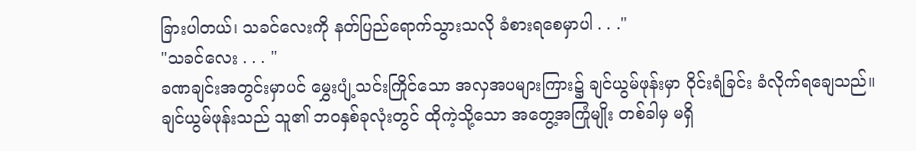ခြားပါတယ်၊ သခင်လေးကို နတ်ပြည်ရောက်သွားသလို ခံစားရစေမှာပါ . . ."
"သခင်လေး . . . "
ခဏချင်းအတွင်းမှာပင် မွှေးပျံ့သင်းကြိုင်သော အလှအပများကြား၌ ချင်ယွမ်ဖုန်းမှာ ဝိုင်းရံခြင်း ခံလိုက်ရချေသည်။
ချင်ယွမ်ဖုန်းသည် သူ၏ ဘဝနှစ်ခုလုံးတွင် ထိုကဲ့သို့သော အတွေ့အကြုံမျိုး တစ်ခါမှ မရှိ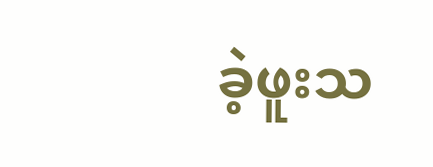ခဲ့ဖူးသ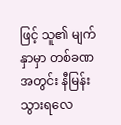ဖြင့် သူ၏ မျက်နှာမှာ တစ်ခဏအတွင်း နီမြန်းသွားရလေ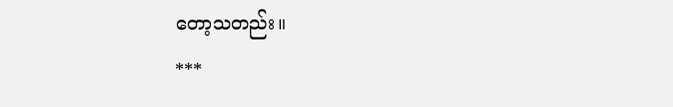တော့သတည်း။
***